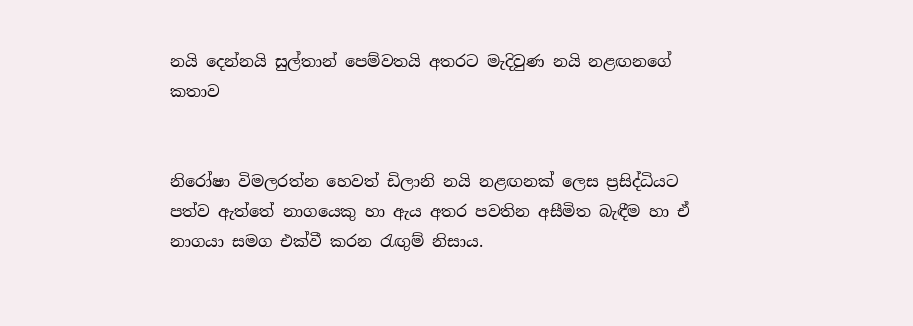නයි දෙන්නයි සුල්තාන් පෙම්වතයි අතරට මැදිවුණ නයි නළඟනගේ කතාව


නිරෝෂා විමලරත්න හෙවත් ඩිලානි නයි නළඟනක් ලෙස ප්‍රසිද්ධියට පත්ව ඇත්තේ නාගයෙකු හා ඇය අතර පවතින අසීමිත බැඳීම හා ඒ නාගයා සමග එක්වී කරන රැඟුම් නිසාය.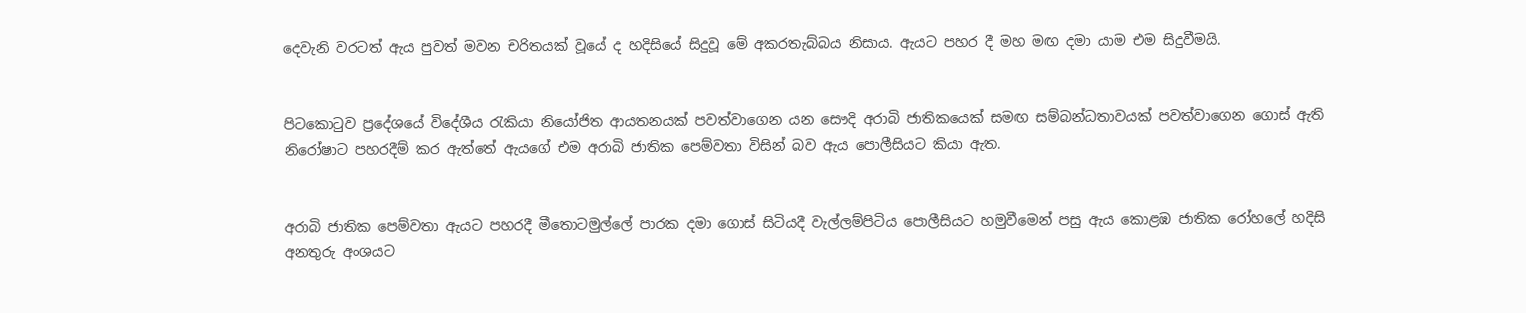දෙවැනි වරටත් ඇය පුවත් මවන චරිතයක් වූයේ ද හදිසියේ සිදුවූ මේ අකරතැබ්බය නිසාය. ඇයට පහර දී මහ මඟ දමා යාම එම සිදුවීමයි.


පිටකොටුව ප්‍රදේශයේ විදේශීය රැකියා නියෝජිත ආයතනයක් පවත්වාගෙන යන සෞදි අරාබි ජාතිකයෙක් සමඟ සම්බන්ධතාවයක් පවත්වාගෙන ගොස් ඇති නිරෝෂාට පහරදීම් කර ඇත්තේ ඇයගේ එම අරාබි ජාතික පෙම්වතා විසින් බව ඇය පොලීසියට කියා ඇත.


අරාබි ජාතික පෙම්වතා ඇයට පහරදී මීතොටමුල්ලේ පාරක දමා ගොස් සිටියදී වැල්ලම්පිටිය පොලීසියට හමුවීමෙන් පසු ඇය කොළඹ ජාතික රෝහලේ හදිසි අනතුරු අංශයට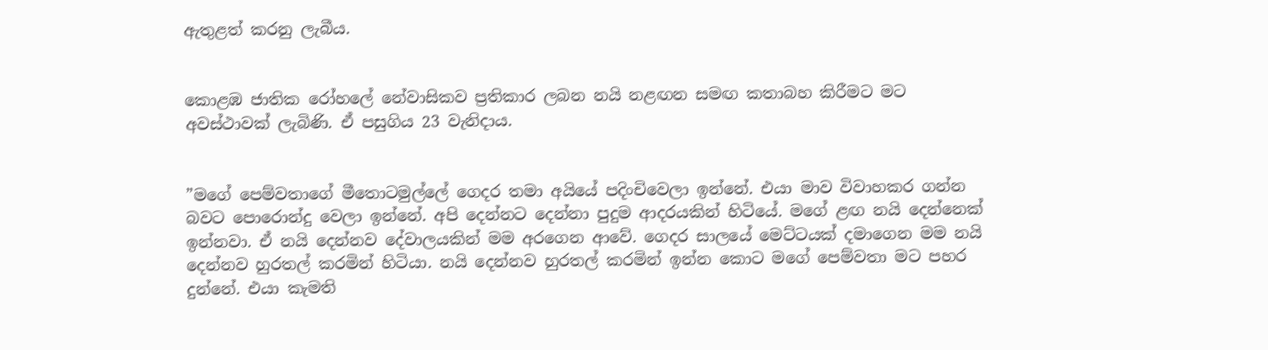ඇතුළත් කරනු ලැබීය.


කොළඹ ජාතික රෝහලේ නේවාසිකව ප්‍රතිකාර ලබන නයි නළඟන සමඟ කතාබහ කිරීමට මට අවස්ථාවක් ලැබිණි. ඒ පසුගිය 23 වැනිදාය.


”මගේ පෙම්වතාගේ මීතොටමුල්ලේ ගෙදර තමා අයියේ පදිංචිවෙලා ඉන්නේ. එයා මාව විවාහකර ගන්න බවට පොරොන්දු වෙලා ඉන්නේ. අපි දෙන්නට දෙන්නා පුදුම ආදරයකින් හිටියේ. මගේ ළඟ නයි දෙන්නෙක් ඉන්නවා. ඒ නයි දෙන්නව දේවාලයකින් මම අරගෙන ආවේ. ගෙදර සාලයේ මෙට්ටයක් දමාගෙන මම නයි දෙන්නව හුරතල් කරමින් හිටියා. නයි දෙන්නව හුරතල් කරමින් ඉන්න කොට මගේ පෙම්වතා මට පහර දුන්නේ. එයා කැමති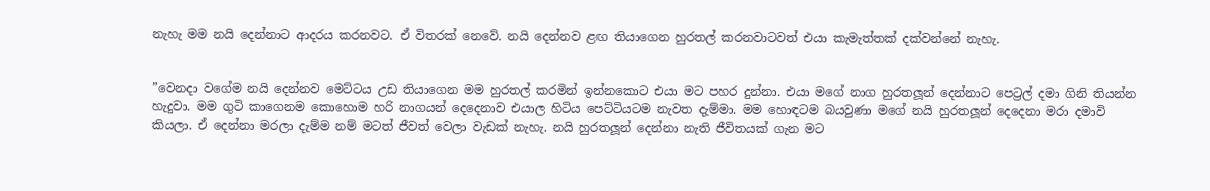නැහැ මම නයි දෙන්නාට ආදරය කරනවට. ඒ විතරක් නෙවේ. නයි දෙන්නව ළඟ තියාගෙන හුරතල් කරනවාටවත් එයා කැමැත්තක් දක්වන්නේ නැහැ.


”වෙනදා වගේම නයි දෙන්නව මෙට්ටය උඩ තියාගෙන මම හුරතල් කරමින් ඉන්නකොට එයා මට පහර දුන්නා. එයා මගේ නාග හුරතලූන් දෙන්නාට පෙට්‍රල් දමා ගිනි තියන්න හැදුවා. මම ගුටි කාගෙනම කොහොම හරි නාගයන් දෙදෙනාව එයාල හිටිය පෙට්ටියටම නැවත දැම්මා. මම හොඳටම බයවුණා මගේ නයි හුරතලූන් දෙදෙනා මරා දමාවි කියලා. ඒ දෙන්නා මරලා දැම්ම නම් මටත් ජීවත් වෙලා වැඩක් නැහැ. නයි හුරතලූන් දෙන්නා නැති ජීවිතයක් ගැන මට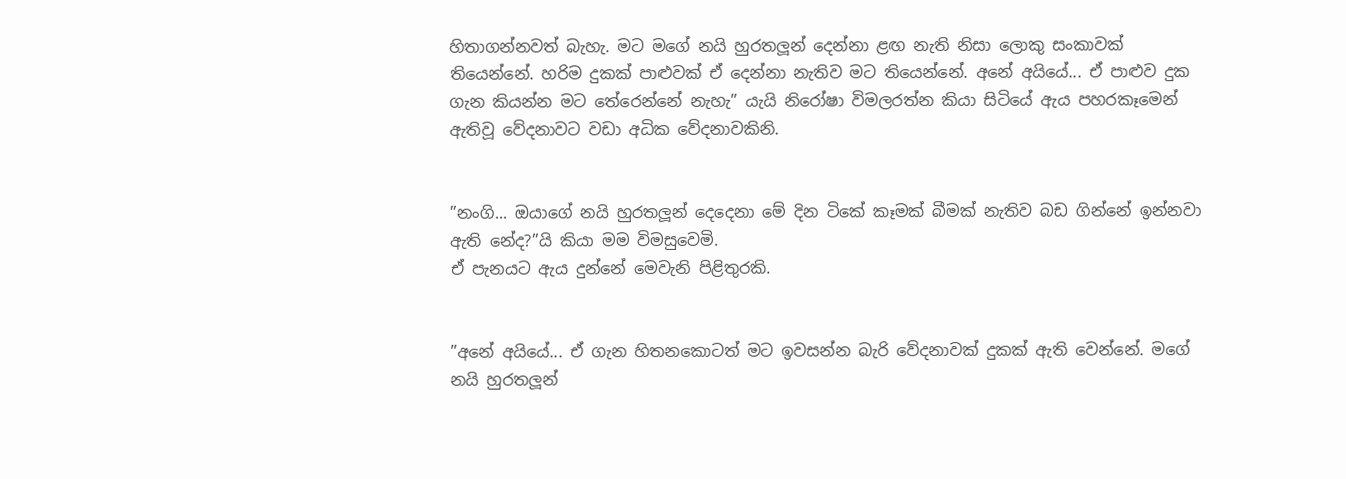හිතාගන්නවත් බැහැ. මට මගේ නයි හුරතලූන් දෙන්නා ළඟ නැති නිසා ලොකු සංකාවක් තියෙන්නේ. හරිම දුකක් පාළුවක් ඒ දෙන්නා නැතිව මට තියෙන්නේ. අනේ අයියේ... ඒ පාළුව දුක ගැන කියන්න මට තේරෙන්නේ නැහැ” යැයි නිරෝෂා විමලරත්න කියා සිටියේ ඇය පහරකෑමෙන් ඇතිවූ වේදනාවට වඩා අධික වේදනාවකිනි.


”නංගි... ඔයාගේ නයි හුරතලූන් දෙදෙනා මේ දින ටිකේ කෑමක් බීමක් නැතිව බඩ ගින්නේ ඉන්නවා ඇති නේද?”යි කියා මම විමසුවෙමි.
ඒ පැනයට ඇය දුන්නේ මෙවැනි පිළිතුරකි.


”අනේ අයියේ... ඒ ගැන හිතනකොටත් මට ඉවසන්න බැරි වේදනාවක් දුකක් ඇති වෙන්නේ. මගේ නයි හුරතලූන්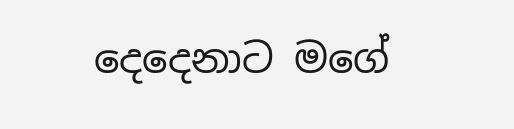දෙදෙනාට මගේ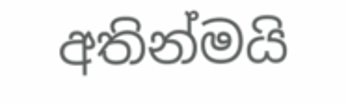අතින්මයි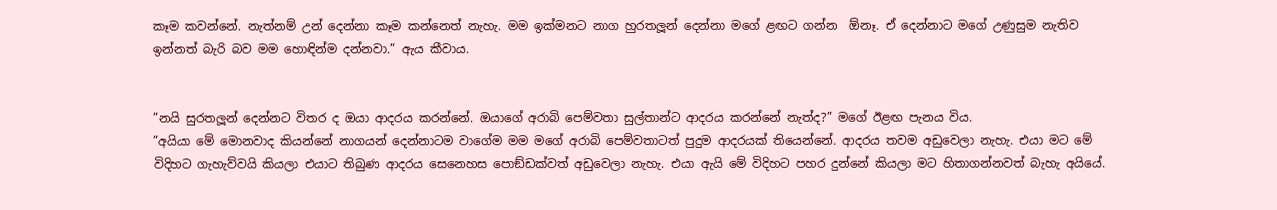කෑම කවන්නේ. නැත්නම් උන් දෙන්නා කෑම කන්නෙත් නැහැ. මම ඉක්මනට නාග හුරතලූන් දෙන්නා මගේ ළඟට ගන්න  ඕනෑ. ඒ දෙන්නාට මගේ උණුසුම නැතිව ඉන්නත් බැරි බව මම හොඳින්ම දන්නවා.” ඇය කීවාය.


”නයි සුරතලූන් දෙන්නට විතර ද ඔයා ආදරය කරන්නේ. ඔයාගේ අරාබි පෙම්වතා සුල්තාන්ට ආදරය කරන්නේ නැත්ද?” මගේ ඊළඟ පැනය විය.
”අයියා මේ මොනවාද කියන්නේ නාගයන් දෙන්නාටම වාගේම මම මගේ අරාබි පෙම්වතාටත් පුදුම ආදරයක් තියෙන්නේ. ආදරය තවම අඩුවෙලා නැහැ. එයා මට මේ විදිහට ගැහැව්වයි කියලා එයාට තිබුණ ආදරය සෙනෙහස පොඞ්ඩක්වත් අඩුවෙලා නැහැ. එයා ඇයි මේ විදිහට පහර දුන්නේ කියලා මට හිතාගන්නවත් බැහැ අයියේ.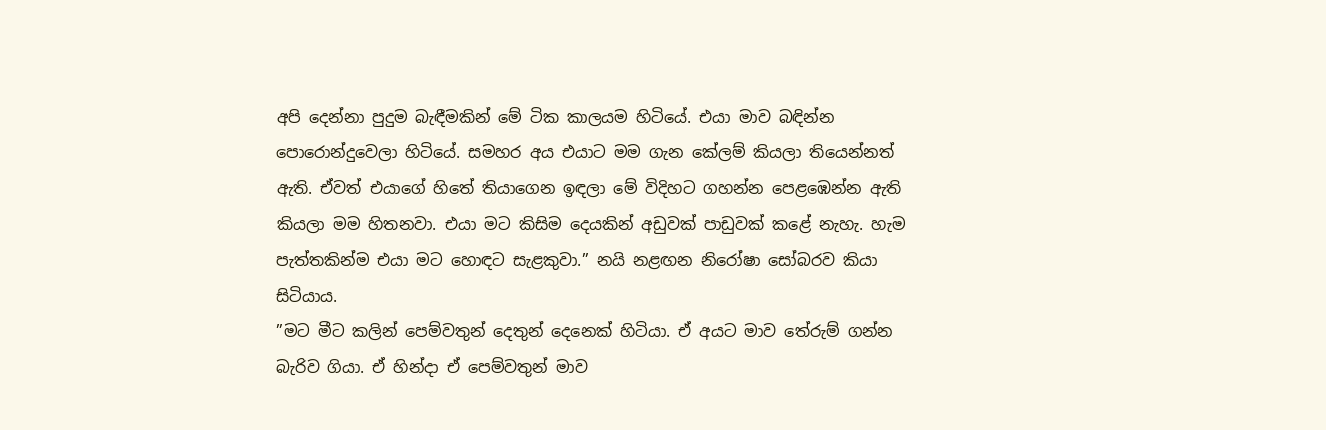අපි දෙන්නා පුදුම බැඳීමකින් මේ ටික කාලයම හිටියේ. එයා මාව බඳින්න පොරොන්දුවෙලා හිටියේ. සමහර අය එයාට මම ගැන කේලම් කියලා තියෙන්නත් ඇති. ඒවත් එයාගේ හිතේ තියාගෙන ඉඳලා මේ විදිහට ගහන්න පෙළඹෙන්න ඇති කියලා මම හිතනවා. එයා මට කිසිම දෙයකින් අඩුවක් පාඩුවක් කළේ නැහැ. හැම පැත්තකින්ම එයා මට හොඳට සැළකුවා.” නයි නළඟන නිරෝෂා සෝබරව කියා සිටියාය.
”මට මීට කලින් පෙම්වතුන් දෙතුන් දෙනෙක් හිටියා. ඒ අයට මාව තේරුම් ගන්න බැරිව ගියා. ඒ හින්දා ඒ පෙම්වතුන් මාව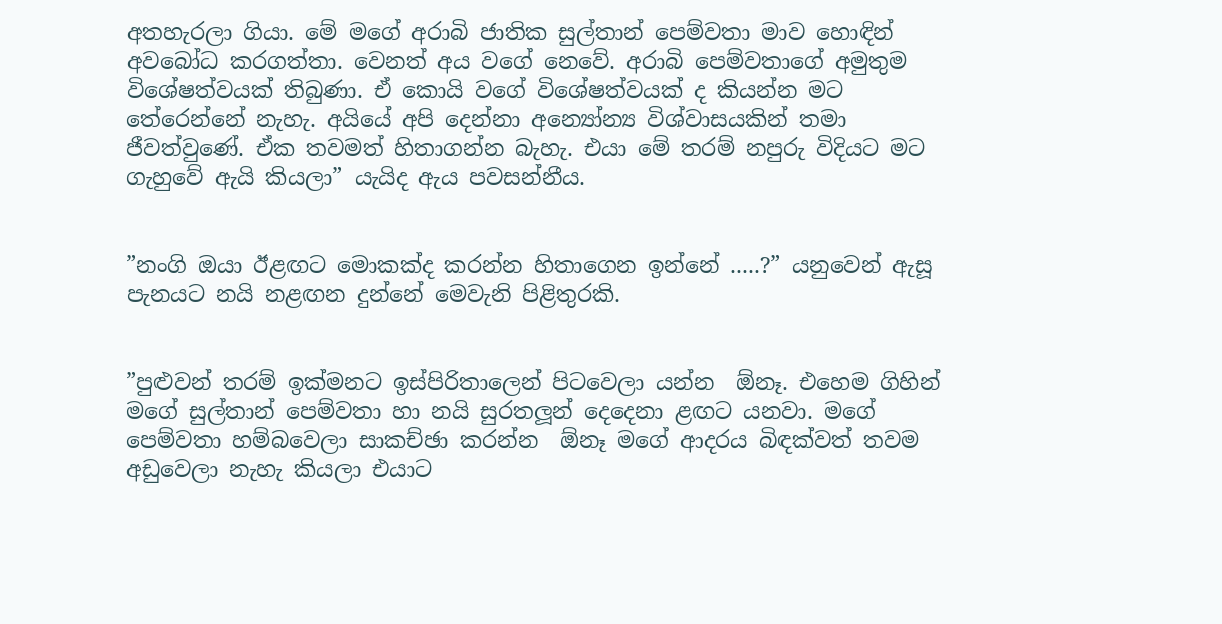අතහැරලා ගියා. මේ මගේ අරාබි ජාතික සුල්තාන් පෙම්වතා මාව හොඳින් අවබෝධ කරගත්තා. වෙනත් අය වගේ නෙවේ. අරාබි පෙම්වතාගේ අමුතුම විශේෂත්වයක් තිබුණා. ඒ කොයි වගේ විශේෂත්වයක් ද කියන්න මට තේරෙන්නේ නැහැ. අයියේ අපි දෙන්නා අන්‍යෝන්‍ය විශ්වාසයකින් තමා ජීවත්වුණේ. ඒක තවමත් හිතාගන්න බැහැ. එයා මේ තරම් නපුරු විදියට මට ගැහුවේ ඇයි කියලා” යැයිද ඇය පවසන්නීය.


”නංගි ඔයා ඊළඟට මොකක්ද කරන්න හිතාගෙන ඉන්නේ .....?” යනුවෙන් ඇසූ පැනයට නයි නළඟන දුන්නේ මෙවැනි පිළිතුරකි.


”පුළුවන් තරම් ඉක්මනට ඉස්පිරිතාලෙන් පිටවෙලා යන්න  ඕනෑ. එහෙම ගිහින් මගේ සුල්තාන් පෙම්වතා හා නයි සුරතලූන් දෙදෙනා ළඟට යනවා. මගේ පෙම්වතා හම්බවෙලා සාකච්ඡා කරන්න  ඕනෑ මගේ ආදරය බිඳක්වත් තවම අඩුවෙලා නැහැ කියලා එයාට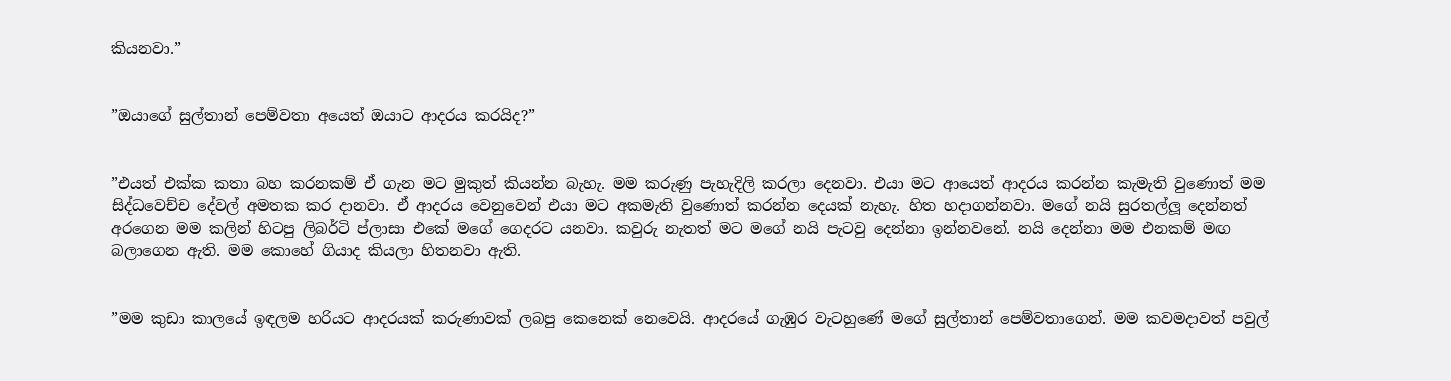කියනවා.”


”ඔයාගේ සුල්තාන් පෙම්වතා අයෙත් ඔයාට ආදරය කරයිද?”


”එයත් එක්ක කතා බහ කරනකම් ඒ ගැන මට මුකුත් කියන්න බැහැ. මම කරුණු පැහැදිලි කරලා දෙනවා. එයා මට ආයෙත් ආදරය කරන්න කැමැති වුණොත් මම සිද්ධවෙච්ච දේවල් අමතක කර දානවා. ඒ ආදරය වෙනුවෙන් එයා මට අකමැති වුණොත් කරන්න දෙයක් නැහැ. හිත හදාගන්නවා. මගේ නයි සුරතල්ලූ දෙන්නත් අරගෙන මම කලින් හිටපු ලිබර්ටි ප්ලාසා එකේ මගේ ගෙදරට යනවා. කවුරු නැතත් මට මගේ නයි පැටවු දෙන්නා ඉන්නවනේ. නයි දෙන්නා මම එනකම් මඟ බලාගෙන ඇති. මම කොහේ ගියාද කියලා හිතනවා ඇති.


”මම කුඩා කාලයේ ඉඳලම හරියට ආදරයක් කරුණාවක් ලබපු කෙනෙක් නෙවෙයි. ආදරයේ ගැඹුර වැටහුණේ මගේ සුල්තාන් පෙම්වතාගෙන්. මම කවමදාවත් පවුල්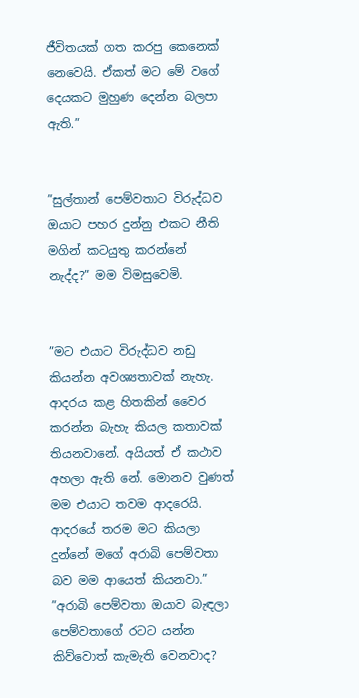ජීවිතයක් ගත කරපු කෙනෙක් නෙවෙයි. ඒකත් මට මේ වගේ දෙයකට මුහුණ දෙන්න බලපා ඇති.”


”සුල්තාන් පෙම්වතාට විරුද්ධව ඔයාට පහර දුන්නු එකට නීති මගින් කටයුතු කරන්නේ නැද්ද?” මම විමසුවෙමි.


”මට එයාට විරුද්ධව නඩු කියන්න අවශ්‍යතාවක් නැහැ. ආදරය කළ හිතකින් වෛර කරන්න බැහැ කියල කතාවක් තියනවානේ. අයියත් ඒ කථාව අහලා ඇති නේ. මොනව වුණත් මම එයාට තවම ආදරෙයි. ආදරයේ තරම මට කියලා දුන්නේ මගේ අරාබි පෙම්වතා බව මම ආයෙත් කියනවා.”
”අරාබි පෙම්වතා ඔයාව බැඳලා පෙම්වතාගේ රටට යන්න කිව්වොත් කැමැති වෙනවාද?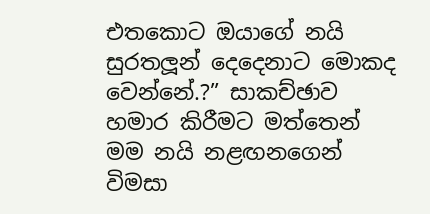එතකොට ඔයාගේ නයි සුරතලූන් දෙදෙනාට මොකද වෙන්නේ.?” සාකච්ඡාව හමාර කිරීමට මත්තෙන් මම නයි නළඟනගෙන් විමසා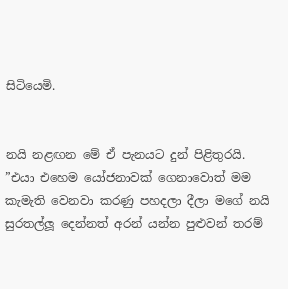සිටියෙමි.


නයි නළඟන මේ ඒ පැනයට දුන් පිළිතුරයි.
”එයා එහෙම යෝජනාවක් ගෙනාවොත් මම කැමැති වෙනවා කරණු පහදලා දීලා මගේ නයි සුරතල්ලූ දෙන්නත් අරන් යන්න පුළුවන් තරම්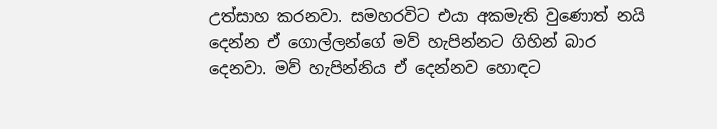උත්සාහ කරනවා. සමහරවිට එයා අකමැති වුණොත් නයි දෙන්න ඒ ගොල්ලන්ගේ මව් හැපින්නට ගිහින් බාර දෙනවා. මව් හැපින්නිය ඒ දෙන්නව හොඳට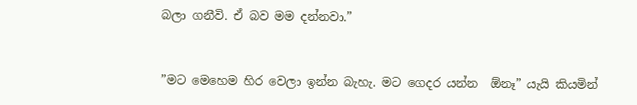බලා ගනීවි. ඒ බව මම දන්නවා.”


”මට මෙහෙම හිර වෙලා ඉන්න බැහැ. මට ගෙදර යන්න  ඕනෑ” යැයි කියමින්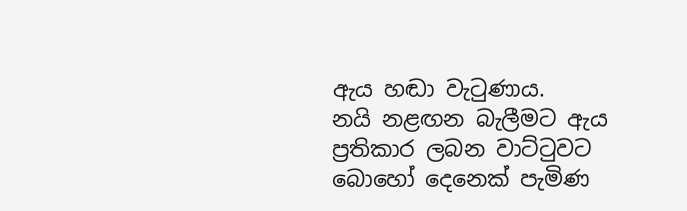ඇය හඬා වැටුණාය.
නයි නළඟන බැලීමට ඇය ප්‍රතිකාර ලබන වාට්ටුවට බොහෝ දෙනෙක් පැමිණ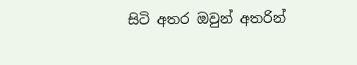සිටි අතර ඔවුන් අතරින්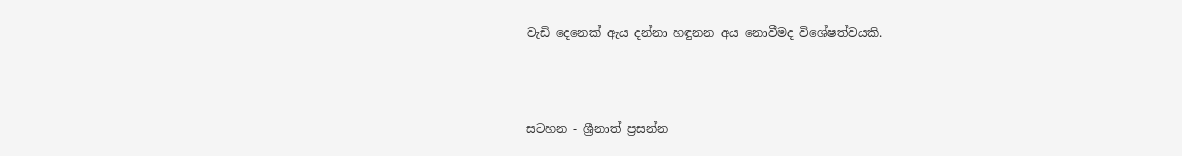වැඩි දෙනෙක් ඇය දන්නා හඳුනන අය නොවීමද විශේෂත්වයකි.



සටහන - ශ්‍රීනාත් ප්‍රසන්න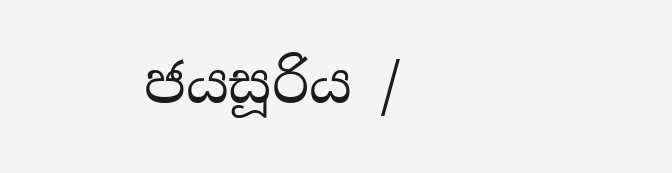ජයසූරිය /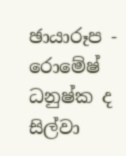ඡායාරූප - රොමේෂ් ධනුෂ්ක ද සිල්වා